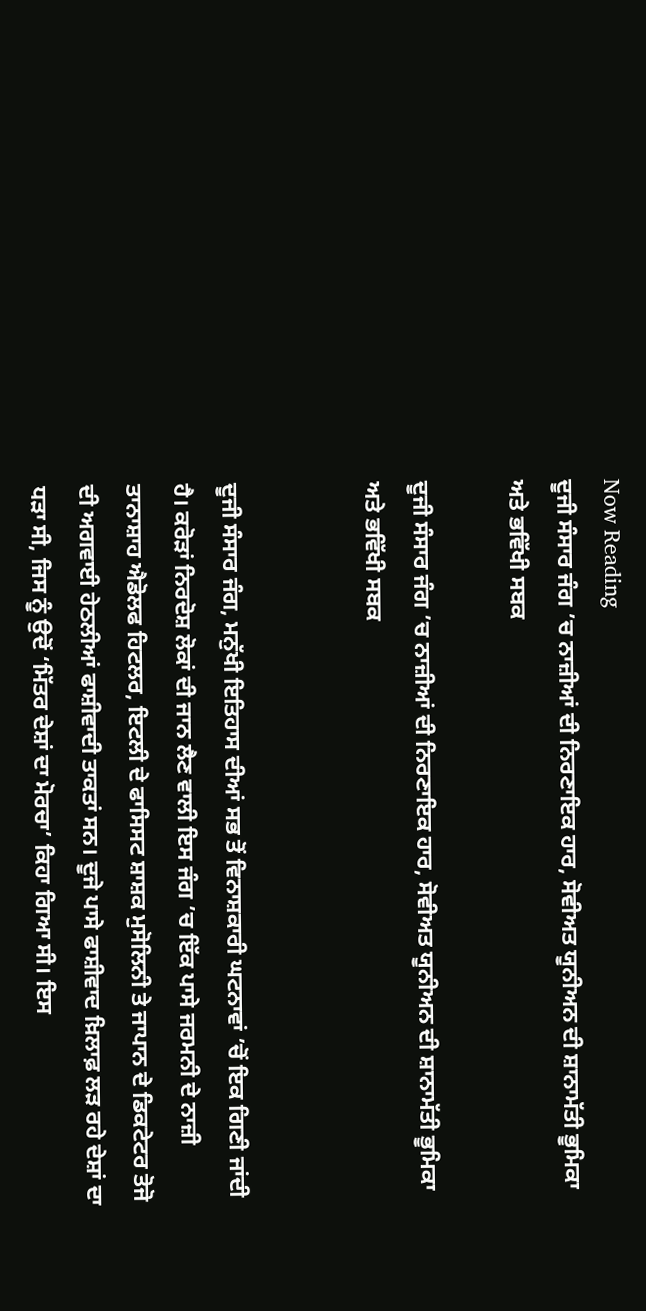Now Reading
ਦੂਜੀ ਸੰਸਾਰ ਜੰਗ ’ਚ ਨਾਜ਼ੀਆਂ ਦੀ ਨਿਰਣਾਇਕ ਹਾਰ, ਸੋਵੀਅਤ ਯੂਨੀਅਨ ਦੀ ਸ਼ਾਨਾਮੱਤੀ ਭੂਮਿਕਾ ਅਤੇ ਭਵਿੱਖੀ ਸਬਕ

ਦੂਜੀ ਸੰਸਾਰ ਜੰਗ ’ਚ ਨਾਜ਼ੀਆਂ ਦੀ ਨਿਰਣਾਇਕ ਹਾਰ, ਸੋਵੀਅਤ ਯੂਨੀਅਨ ਦੀ ਸ਼ਾਨਾਮੱਤੀ ਭੂਮਿਕਾ ਅਤੇ ਭਵਿੱਖੀ ਸਬਕ


ਦੂਜੀ ਸੰਸਾਰ ਜੰਗ, ਮਨੁੱਖੀ ਇਤਿਹਾਸ ਦੀਆਂ ਸਭ ਤੋਂ ਵਿਨਾਸ਼ਕਾਰੀ ਘਟਨਾਵਾਂ ’ਚੋਂ ਇਕ ਗਿਣੀ ਜਾਂਦੀ ਹੈ। ਕਰੋੜਾਂ ਨਿਰਦੋਸ਼ ਲੋਕਾਂ ਦੀ ਜਾਨ ਲੈਣ ਵਾਲੀ ਇਸ ਜੰਗ ’ਚ ਇੱਕ ਪਾਸੇ ਜਰਮਨੀ ਦੇ ਨਾਜ਼ੀ ਤਾਨਾਸ਼ਾਹ ਐਡੋਲਫ ਹਿਟਲਰ, ਇਟਲੀ ਦੇ ਫਾਸਿਸਟ ਸ਼ਾਸ਼ਕ ਮੁਸੋਲਿਨੀ ਤੇ ਜਾਪਾਨ ਦੇ ਡਿਕਟੇਟਰ ਤੋਜੋ ਦੀ ਅਗਵਾਈ ਹੇਠਲੀਆਂ ਫਾਸ਼ੀਵਾਦੀ ਤਾਕਤਾਂ ਸਨ। ਦੂਜੇ ਪਾਸੇ ਫਾਸ਼ੀਵਾਦ ਖ਼ਿਲਾਫ਼ ਲੜ ਰਹੇ ਦੇਸ਼ਾਂ ਦਾ ਧੜਾ ਸੀ, ਜਿਸ ਨੂੰ ਉਦੋਂ ‘ਮਿੱਤਰ ਦੇਸ਼ਾਂ ਦਾ ਮੋਰਚਾ’ ਕਿਹਾ ਗਿਆ ਸੀ। ਇਸ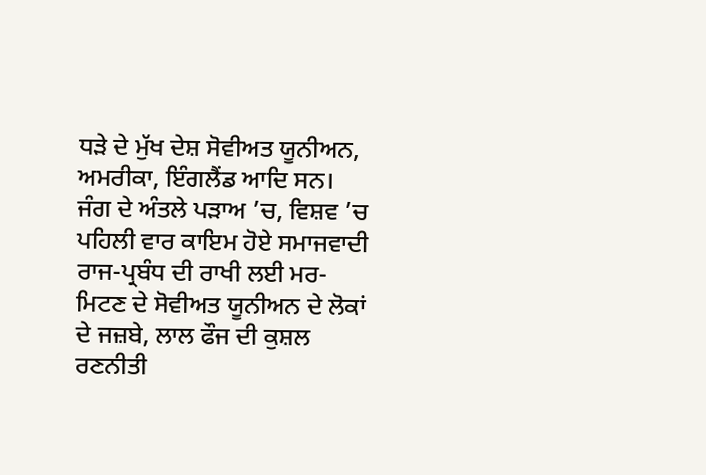ਧੜੇ ਦੇ ਮੁੱਖ ਦੇਸ਼ ਸੋਵੀਅਤ ਯੂਨੀਅਨ, ਅਮਰੀਕਾ, ਇੰਗਲੈਂਡ ਆਦਿ ਸਨ। ਜੰਗ ਦੇ ਅੰਤਲੇ ਪੜਾਅ ’ਚ, ਵਿਸ਼ਵ ’ਚ ਪਹਿਲੀ ਵਾਰ ਕਾਇਮ ਹੋਏ ਸਮਾਜਵਾਦੀ ਰਾਜ-ਪ੍ਰਬੰਧ ਦੀ ਰਾਖੀ ਲਈ ਮਰ-ਮਿਟਣ ਦੇ ਸੋਵੀਅਤ ਯੂਨੀਅਨ ਦੇ ਲੋਕਾਂ ਦੇ ਜਜ਼ਬੇ, ਲਾਲ ਫੌਜ ਦੀ ਕੁਸ਼ਲ ਰਣਨੀਤੀ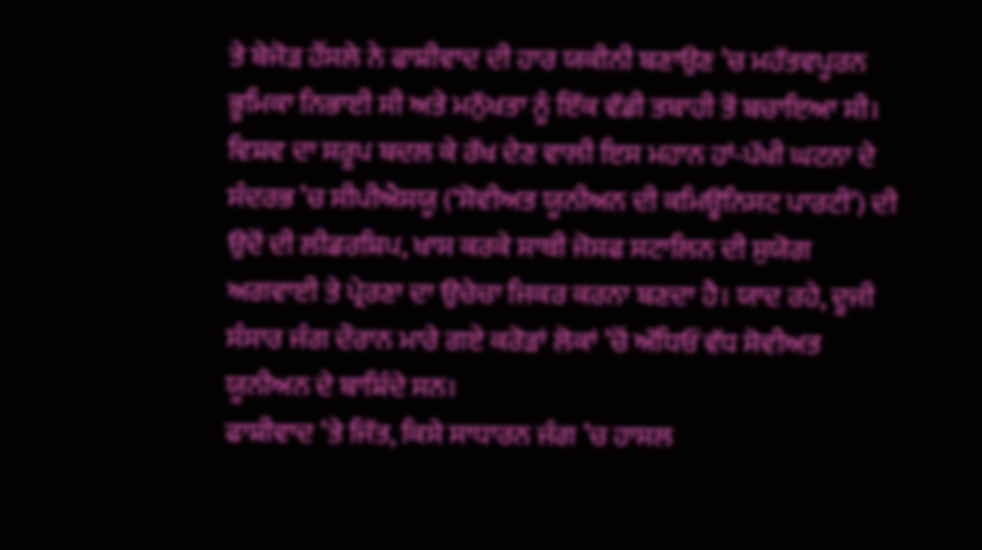ਤੇ ਬੇਜੋੜ ਹੌਂਸਲੇ ਨੇ ਫਾਸ਼ੀਵਾਦ ਦੀ ਹਾਰ ਯਕੀਨੀ ਬਣਾਉਣ ’ਚ ਮਹੱਤਵਪੂਰਨ ਭੂਮਿਕਾ ਨਿਭਾਈ ਸੀ ਅਤੇ ਮਨੁੱਖਤਾ ਨੂੰ ਇੱਕ ਵੱਡੀ ਤਬਾਹੀ ਤੋਂ ਬਚਾਇਆ ਸੀ। ਵਿਸ਼ਵ ਦਾ ਸਰੂਪ ਬਦਲ ਕੇ ਰੱਖ ਦੇਣ ਵਾਲੀ ਇਸ ਮਹਾਨ ਹਾਂ-ਪੱਖੀ ਘਟਨਾ ਦੇ ਸੰਦਰਭ ’ਚ ਸੀਪੀਐਸਯੂ (‘ਸੋਵੀਅਤ ਯੂਨੀਅਨ ਦੀ ਕਮਿਊਨਿਸਟ ਪਾਰਟੀ’) ਦੀ ਉਦੋਂ ਦੀ ਲੀਡਰਸ਼ਿਪ, ਖਾਸ ਕਰਕੇ ਸਾਥੀ ਜੋਸਫ ਸਟਾਲਿਨ ਦੀ ਸੁਯੋਗ ਅਗਵਾਈ ਤੇ ਪ੍ਰੇਰਣਾ ਦਾ ਉਚੇਚਾ ਜਿਕਰ ਕਰਨਾ ਬਣਦਾ ਹੈ। ਯਾਦ ਰਹੇ, ਦੂਜੀ ਸੰਸਾਰ ਜੰਗ ਦੌਰਾਨ ਮਾਰੇ ਗਏ ਕਰੋੜਾਂ ਲੋਕਾਂ ’ਚੋਂ ਅੱਧਿਓਂ ਵੱਧ ਸੋਵੀਅਤ ਯੂਨੀਅਨ ਦੇ ਬਾਸ਼ਿੰਦੇ ਸਨ।
ਫਾਸ਼ੀਵਾਦ ’ਤੇ ਜਿੱਤ, ਕਿਸੇ ਸਾਧਾਰਨ ਜੰਗ ’ਚ ਹਾਸਲ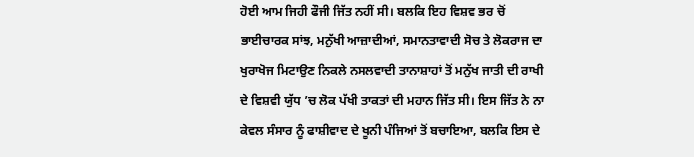ਹੋਈ ਆਮ ਜਿਹੀ ਫੌਜੀ ਜਿੱਤ ਨਹੀਂ ਸੀ। ਬਲਕਿ ਇਹ ਵਿਸ਼ਵ ਭਰ ਚੋਂ ਭਾਈਚਾਰਕ ਸਾਂਝ, ਮਨੁੱਖੀ ਆਜ਼ਾਦੀਆਂ, ਸਮਾਨਤਾਵਾਦੀ ਸੋਚ ਤੇ ਲੋਕਰਾਜ ਦਾ ਖੁਰਾਖੋਜ ਮਿਟਾਉਣ ਨਿਕਲੇ ਨਸਲਵਾਦੀ ਤਾਨਾਸ਼ਾਹਾਂ ਤੋਂ ਮਨੁੱਖ ਜਾਤੀ ਦੀ ਰਾਖੀ ਦੇ ਵਿਸ਼ਵੀ ਯੁੱਧ ’ਚ ਲੋਕ ਪੱਖੀ ਤਾਕਤਾਂ ਦੀ ਮਹਾਨ ਜਿੱਤ ਸੀ। ਇਸ ਜਿੱਤ ਨੇ ਨਾ ਕੇਵਲ ਸੰਸਾਰ ਨੂੰ ਫਾਸ਼ੀਵਾਦ ਦੇ ਖੂਨੀ ਪੰਜਿਆਂ ਤੋਂ ਬਚਾਇਆ, ਬਲਕਿ ਇਸ ਦੇ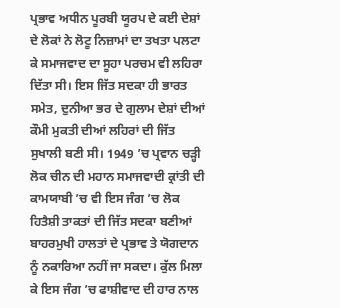ਪ੍ਰਭਾਵ ਅਧੀਨ ਪੂਰਬੀ ਯੂਰਪ ਦੇ ਕਈ ਦੇਸ਼ਾਂ ਦੇ ਲੋਕਾਂ ਨੇ ਲੋਟੂ ਨਿਜ਼ਾਮਾਂ ਦਾ ਤਖਤਾ ਪਲਟਾ ਕੇ ਸਮਾਜਵਾਦ ਦਾ ਸੂਹਾ ਪਰਚਮ ਵੀ ਲਹਿਰਾ ਦਿੱਤਾ ਸੀ। ਇਸ ਜਿੱਤ ਸਦਕਾ ਹੀ ਭਾਰਤ ਸਮੇਤ, ਦੁਨੀਆ ਭਰ ਦੇ ਗੁਲਾਮ ਦੇਸ਼ਾਂ ਦੀਆਂ ਕੌਮੀ ਮੁਕਤੀ ਦੀਆਂ ਲਹਿਰਾਂ ਦੀ ਜਿੱਤ ਸੁਖਾਲੀ ਬਣੀ ਸੀ। 1949 ’ਚ ਪ੍ਰਵਾਨ ਚੜ੍ਹੀ ਲੋਕ ਚੀਨ ਦੀ ਮਹਾਨ ਸਮਾਜਵਾਦੀ ਕ੍ਰਾਂਤੀ ਦੀ ਕਾਮਯਾਬੀ ’ਚ ਵੀ ਇਸ ਜੰਗ ’ਚ ਲੋਕ ਹਿਤੈਸ਼ੀ ਤਾਕਤਾਂ ਦੀ ਜਿੱਤ ਸਦਕਾ ਬਣੀਆਂ ਬਾਹਰਮੁਖੀ ਹਾਲਤਾਂ ਦੇ ਪ੍ਰਭਾਵ ਤੇ ਯੋਗਦਾਨ ਨੂੰ ਨਕਾਰਿਆ ਨਹੀਂ ਜਾ ਸਕਦਾ। ਕੁੱਲ ਮਿਲਾ ਕੇ ਇਸ ਜੰਗ ’ਚ ਫਾਸ਼ੀਵਾਦ ਦੀ ਹਾਰ ਨਾਲ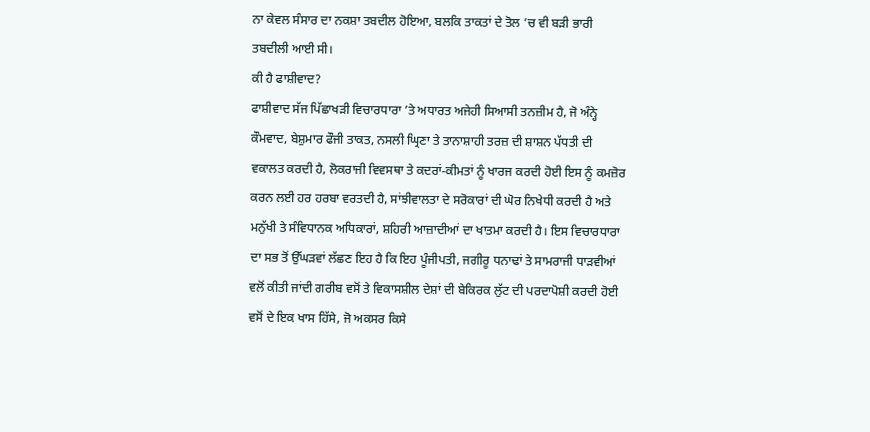ਨਾ ਕੇਵਲ ਸੰਸਾਰ ਦਾ ਨਕਸ਼ਾ ਤਬਦੀਲ ਹੋਇਆ, ਬਲਕਿ ਤਾਕਤਾਂ ਦੇ ਤੋਲ ’ਚ ਵੀ ਬੜੀ ਭਾਰੀ ਤਬਦੀਲੀ ਆਈ ਸੀ।
ਕੀ ਹੈ ਫਾਸ਼ੀਵਾਦ?
ਫਾਸ਼ੀਵਾਦ ਸੱਜ ਪਿੱਛਾਖੜੀ ਵਿਚਾਰਧਾਰਾ ’ਤੇ ਅਧਾਰਤ ਅਜੇਹੀ ਸਿਆਸੀ ਤਨਜ਼ੀਮ ਹੈ, ਜੋ ਅੰਨ੍ਹੇ ਕੌਮਵਾਦ, ਬੇਸ਼ੁਮਾਰ ਫੌਜੀ ਤਾਕਤ, ਨਸਲੀ ਘ੍ਰਿਣਾ ਤੇ ਤਾਨਾਸ਼ਾਹੀ ਤਰਜ਼ ਦੀ ਸ਼ਾਸ਼ਨ ਪੱਧਤੀ ਦੀ ਵਕਾਲਤ ਕਰਦੀ ਹੈ, ਲੋਕਰਾਜੀ ਵਿਵਸਥਾ ਤੇ ਕਦਰਾਂ-ਕੀਮਤਾਂ ਨੂੰ ਖਾਰਜ ਕਰਦੀ ਹੋਈ ਇਸ ਨੂੰ ਕਮਜ਼ੋਰ ਕਰਨ ਲਈ ਹਰ ਹਰਬਾ ਵਰਤਦੀ ਹੈ, ਸਾਂਝੀਵਾਲਤਾ ਦੇ ਸਰੋਕਾਰਾਂ ਦੀ ਘੋਰ ਨਿਖੇਧੀ ਕਰਦੀ ਹੈ ਅਤੇ ਮਨੁੱਖੀ ਤੇ ਸੰਵਿਧਾਨਕ ਅਧਿਕਾਰਾਂ, ਸ਼ਹਿਰੀ ਆਜ਼ਾਦੀਆਂ ਦਾ ਖਾਤਮਾ ਕਰਦੀ ਹੈ। ਇਸ ਵਿਚਾਰਧਾਰਾ ਦਾ ਸਭ ਤੋਂ ਉੱਘੜਵਾਂ ਲੱਛਣ ਇਹ ਹੈ ਕਿ ਇਹ ਪੂੰਜੀਪਤੀ, ਜਗੀਰੂ ਧਨਾਢਾਂ ਤੇ ਸਾਮਰਾਜੀ ਧਾੜਵੀਆਂ ਵਲੋਂ ਕੀਤੀ ਜਾਂਦੀ ਗਰੀਬ ਵਸੋਂ ਤੇ ਵਿਕਾਸਸ਼ੀਲ ਦੇਸ਼ਾਂ ਦੀ ਬੇਕਿਰਕ ਲੁੱਟ ਦੀ ਪਰਦਾਪੋਸ਼ੀ ਕਰਦੀ ਹੋਈ ਵਸੋਂ ਦੇ ਇਕ ਖਾਸ ਹਿੱਸੇ, ਜੋ ਅਕਸਰ ਕਿਸੇ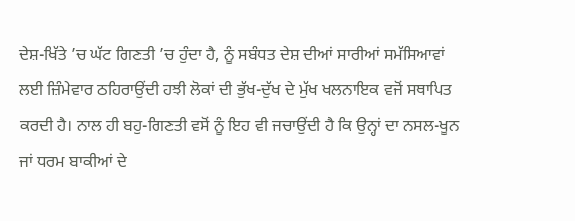ਦੇਸ਼-ਖਿੱਤੇ ’ਚ ਘੱਟ ਗਿਣਤੀ ’ਚ ਹੁੰਦਾ ਹੈ, ਨੂੰ ਸਬੰਧਤ ਦੇਸ਼ ਦੀਆਂ ਸਾਰੀਆਂ ਸਮੱਸਿਆਵਾਂ ਲਈ ਜ਼ਿੰਮੇਵਾਰ ਠਹਿਰਾਉਂਦੀ ਹਝੀ ਲੋਕਾਂ ਦੀ ਭੁੱਖ-ਦੁੱਖ ਦੇ ਮੁੱਖ ਖਲਨਾਇਕ ਵਜੋਂ ਸਥਾਪਿਤ ਕਰਦੀ ਹੈ। ਨਾਲ ਹੀ ਬਹੁ-ਗਿਣਤੀ ਵਸੋਂ ਨੂੰ ਇਹ ਵੀ ਜਚਾਉਂਦੀ ਹੈ ਕਿ ਉਨ੍ਹਾਂ ਦਾ ਨਸਲ-ਖੂਨ ਜਾਂ ਧਰਮ ਬਾਕੀਆਂ ਦੇ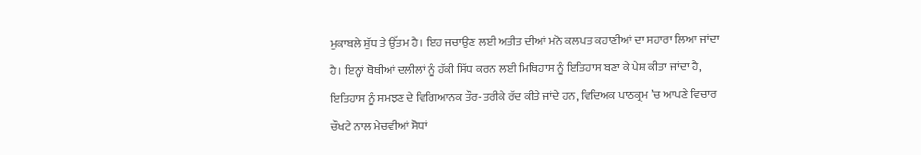ਮੁਕਾਬਲੇ ਸ਼ੁੱਧ ਤੇ ਉੱਤਮ ਹੈ। ਇਹ ਜਚਾਉਣ ਲਈ ਅਤੀਤ ਦੀਆਂ ਮਨੋ ਕਲਪਤ ਕਹਾਣੀਆਂ ਦਾ ਸਹਾਰਾ ਲਿਆ ਜਾਂਦਾ ਹੈ। ਇਨ੍ਹਾਂ ਥੋਥੀਆਂ ਦਲੀਲਾਂ ਨੂੰ ਹੱਕੀ ਸਿੱਧ ਕਰਨ ਲਈ ਮਿਥਿਹਾਸ ਨੂੰ ਇਤਿਹਾਸ ਬਣਾ ਕੇ ਪੇਸ਼ ਕੀਤਾ ਜਾਂਦਾ ਹੈ, ਇਤਿਹਾਸ ਨੂੰ ਸਮਝਣ ਦੇ ਵਿਗਿਆਨਕ ਤੌਰ-ਤਰੀਕੇ ਰੱਦ ਕੀਤੇ ਜਾਂਦੇ ਹਨ, ਵਿਦਿਅਕ ਪਾਠਕ੍ਰਮ ’ਚ ਆਪਣੇ ਵਿਚਾਰ ਚੌਖਟੇ ਨਾਲ ਮੇਚਵੀਆਂ ਸੋਧਾਂ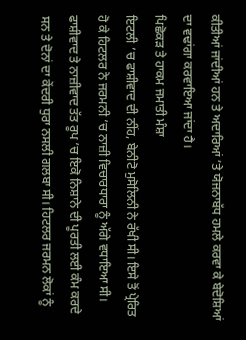ਕੀਤੀਆਂ ਜਾਂਦੀਆਂ ਹਨ ਤੇ ਅਦਾਰਿਆਂ ’ਤੇ ਯੋਜਨਾਬੱਧ ਹਮਲੇ ਕਰਵਾ ਕੇ ਬੇਦੋਸ਼ਿਆਂ ਦਾ ਵਢਾਂਗਾ ਕਰਵਾਇਆ ਜਾਂਦਾ ਹੈ।
ਪਿਛੋਕੜ ਤੇ ਹਾਕਮ ਜਮਾਤੀ ਮੰਸ਼ਾ
ਇਟਲੀ ’ਚ ਫਾਸ਼ੀਵਾਦ ਦੀ ਨੀਂਹ, ਬੇਨੀਟੋ ਮੁਸੋਲਿਨੀ ਨੇ ਰੱਖੀ ਸੀ। ਇਸੇ ਤੋਂ ਪ੍ਰੇਰਿਤ ਹੋ ਕੇ ਹਿਟਲਰ ਨੇ ਜਰਮਨੀ ’ਚ ਨਾਜ਼ੀ ਵਿਚਾਰਧਾਰਾ ਨੂੰ ਅੱਗੇ ਵਧਾਇਆ ਸੀ। ਫਾਸ਼ੀਵਾਦ ਤੇ ਨਾਜ਼ੀਵਾਦ ਤੱਤ ਰੂਪ ’ਚ ਇਕੋ ਨਿਸ਼ਾਨੇ ਦੀ ਪੂਰਤੀ ਲਈ ਕੰਮ ਕਰਦੇ ਸਨ ਤੇ ਦੋਨਾਂ ਦਾ ਕੇਂਦਰੀ ਧੁਰਾ ਨਸਲੀ ਗਲਬਾ ਸੀ। ਹਿਟਲਰ ਜਰਮਨ ਲੋਕਾਂ ਨੂੰ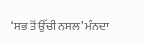‘ਸਭ ਤੋਂ ਉੱਚੀ ਨਸਲ’ ਮੰਨਦਾ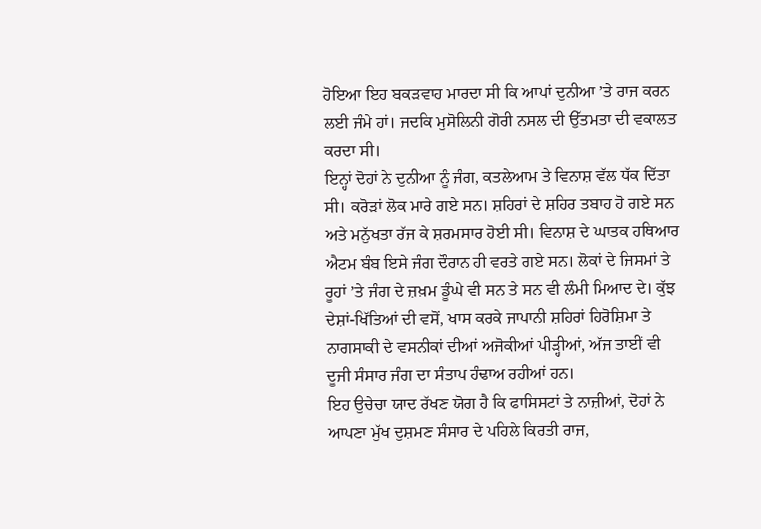ਹੋਇਆ ਇਹ ਬਕੜਵਾਹ ਮਾਰਦਾ ਸੀ ਕਿ ਆਪਾਂ ਦੁਨੀਆ ’ਤੇ ਰਾਜ ਕਰਨ ਲਈ ਜੰਮੇ ਹਾਂ। ਜਦਕਿ ਮੁਸੋਲਿਨੀ ਗੋਰੀ ਨਸਲ ਦੀ ਉੱਤਮਤਾ ਦੀ ਵਕਾਲਤ ਕਰਦਾ ਸੀ।
ਇਨ੍ਹਾਂ ਦੋਹਾਂ ਨੇ ਦੁਨੀਆ ਨੂੰ ਜੰਗ, ਕਤਲੇਆਮ ਤੇ ਵਿਨਾਸ਼ ਵੱਲ ਧੱਕ ਦਿੱਤਾ ਸੀ। ਕਰੋੜਾਂ ਲੋਕ ਮਾਰੇ ਗਏ ਸਨ। ਸ਼ਹਿਰਾਂ ਦੇ ਸ਼ਹਿਰ ਤਬਾਹ ਹੋ ਗਏ ਸਨ ਅਤੇ ਮਨੁੱਖਤਾ ਰੱਜ ਕੇ ਸ਼ਰਮਸਾਰ ਹੋਈ ਸੀ। ਵਿਨਾਸ਼ ਦੇ ਘਾਤਕ ਹਥਿਆਰ ਐਟਮ ਬੰਬ ਇਸੇ ਜੰਗ ਦੌਰਾਨ ਹੀ ਵਰਤੇ ਗਏ ਸਨ। ਲੋਕਾਂ ਦੇ ਜਿਸਮਾਂ ਤੇ ਰੂਹਾਂ ’ਤੇ ਜੰਗ ਦੇ ਜ਼ਖ਼ਮ ਡੂੰਘੇ ਵੀ ਸਨ ਤੇ ਸਨ ਵੀ ਲੰਮੀ ਮਿਆਦ ਦੇ। ਕੁੱਝ ਦੇਸ਼ਾਂ-ਖਿੱਤਿਆਂ ਦੀ ਵਸੋਂ, ਖਾਸ ਕਰਕੇ ਜਾਪਾਨੀ ਸ਼ਹਿਰਾਂ ਹਿਰੋਸ਼ਿਮਾ ਤੇ ਨਾਗਸਾਕੀ ਦੇ ਵਸਨੀਕਾਂ ਦੀਆਂ ਅਜੋਕੀਆਂ ਪੀੜ੍ਹੀਆਂ, ਅੱਜ ਤਾਈਂ ਵੀ ਦੂਜੀ ਸੰਸਾਰ ਜੰਗ ਦਾ ਸੰਤਾਪ ਹੰਢਾਅ ਰਹੀਆਂ ਹਨ।
ਇਹ ਉਚੇਚਾ ਯਾਦ ਰੱਖਣ ਯੋਗ ਹੈ ਕਿ ਫਾਸਿਸਟਾਂ ਤੇ ਨਾਜ਼ੀਆਂ, ਦੋਹਾਂ ਨੇ ਆਪਣਾ ਮੁੱਖ ਦੁਸ਼ਮਣ ਸੰਸਾਰ ਦੇ ਪਹਿਲੇ ਕਿਰਤੀ ਰਾਜ,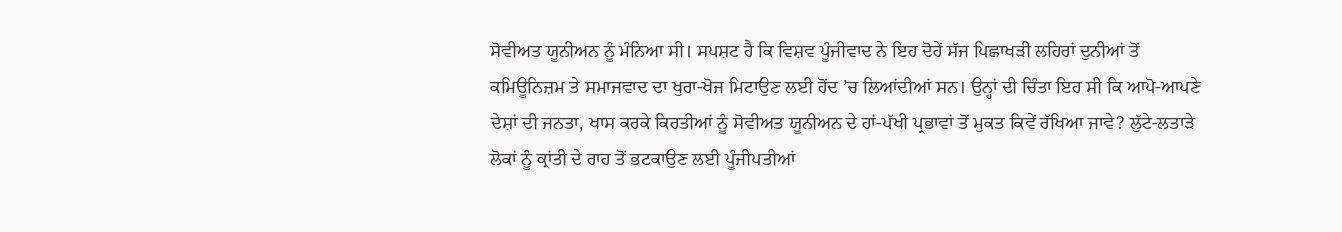ਸੋਵੀਅਤ ਯੂਨੀਅਨ ਨੂੰ ਮੰਨਿਆ ਸੀ। ਸਪਸ਼ਟ ਹੈ ਕਿ ਵਿਸ਼ਵ ਪੂੰਜੀਵਾਦ ਨੇ ਇਹ ਦੋਹੇਂ ਸੱਜ ਪਿਛਾਖੜੀ ਲਹਿਰਾਂ ਦੁਨੀਆਂ ਤੋਂ ਕਮਿਊਨਿਜ਼ਮ ਤੇ ਸਮਾਜਵਾਦ ਦਾ ਖੁਰਾ-ਖੋਜ ਮਿਟਾਉਣ ਲਈ ਹੋਂਦ ’ਚ ਲਿਆਂਦੀਆਂ ਸਨ। ਉਨ੍ਹਾਂ ਦੀ ਚਿੰਤਾ ਇਹ ਸੀ ਕਿ ਆਪੋ-ਆਪਣੇ ਦੇਸ਼ਾਂ ਦੀ ਜਨਤਾ, ਖਾਸ ਕਰਕੇ ਕਿਰਤੀਆਂ ਨੂੰ ਸੋਵੀਅਤ ਯੂਨੀਅਨ ਦੇ ਹਾਂ-ਪੱਖੀ ਪ੍ਰਭਾਵਾਂ ਤੋਂ ਮੁਕਤ ਕਿਵੇਂ ਰੱਖਿਆ ਜਾਵੇ? ਲੁੱਟੇ-ਲਤਾੜੇ ਲੋਕਾਂ ਨੂੰ ਕ੍ਰਾਂਤੀ ਦੇ ਰਾਹ ਤੋਂ ਭਟਕਾਉਣ ਲਈ ਪੂੰਜੀਪਤੀਆਂ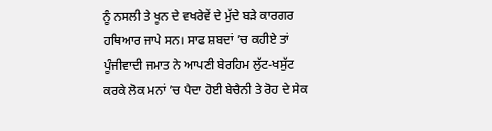ਨੂੰ ਨਸਲੀ ਤੇ ਖੂਨ ਦੇ ਵਖਰੇਵੇਂ ਦੇ ਮੁੱਦੇ ਬੜੇ ਕਾਰਗਰ ਹਥਿਆਰ ਜਾਪੇ ਸਨ। ਸਾਫ ਸ਼ਬਦਾਂ ’ਚ ਕਹੀਏ ਤਾਂ ਪੂੰਜੀਵਾਦੀ ਜਮਾਤ ਨੇ ਆਪਣੀ ਬੇਰਹਿਮ ਲੁੱਟ-ਖਸੁੱਟ ਕਰਕੇ ਲੋਕ ਮਨਾਂ ’ਚ ਪੈਦਾ ਹੋਈ ਬੇਚੈਨੀ ਤੇ ਰੋਹ ਦੇ ਸੇਕ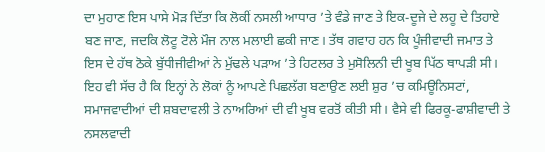ਦਾ ਮੁਹਾਣ ਇਸ ਪਾਸੇ ਮੋੜ ਦਿੱਤਾ ਕਿ ਲੋਕੀਂ ਨਸਲੀ ਆਧਾਰ ’ਤੇ ਵੰਡੇ ਜਾਣ ਤੇ ਇਕ-ਦੂਜੇ ਦੇ ਲਹੂ ਦੇ ਤਿਹਾਏ ਬਣ ਜਾਣ, ਜਦਕਿ ਲੋਟੂ ਟੋਲੇ ਮੌਜ ਨਾਲ ਮਲਾਈ ਛਕੀ ਜਾਣ। ਤੱਥ ਗਵਾਹ ਹਨ ਕਿ ਪੂੰਜੀਵਾਦੀ ਜਮਾਤ ਤੇ ਇਸ ਦੇ ਹੱਥ ਠੋਕੇ ਬੁੱਧੀਜੀਵੀਆਂ ਨੇ ਮੁੱਢਲੇ ਪੜਾਅ ’ਤੇ ਹਿਟਲਰ ਤੇ ਮੁਸੋਲਿਨੀ ਦੀ ਖੂਬ ਪਿੱਠ ਥਾਪੜੀ ਸੀ। ਇਹ ਵੀ ਸੱਚ ਹੈ ਕਿ ਇਨ੍ਹਾਂ ਨੇ ਲੋਕਾਂ ਨੂੰ ਆਪਣੇ ਪਿਛਲੱਗ ਬਣਾਉਣ ਲਈ ਸ਼ੁਰ ’ਚ ਕਮਿਊਨਿਸਟਾਂ, ਸਮਾਜਵਾਦੀਆਂ ਦੀ ਸ਼ਬਦਾਵਲੀ ਤੇ ਨਾਅਰਿਆਂ ਦੀ ਵੀ ਖੂਬ ਵਰਤੋਂ ਕੀਤੀ ਸੀ। ਵੈਸੇ ਵੀ ਫਿਰਕੂ-ਫਾਸ਼ੀਵਾਦੀ ਤੇ ਨਸਲਵਾਦੀ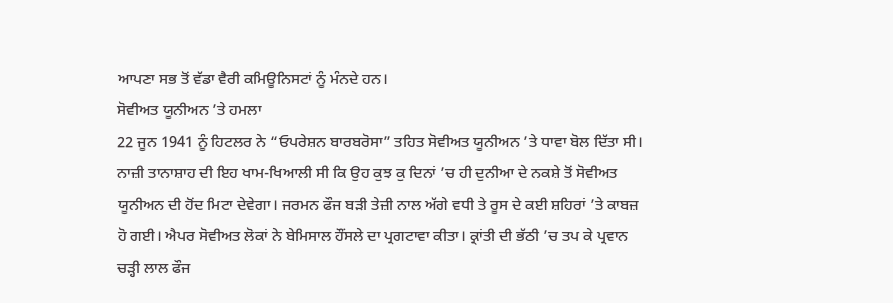ਆਪਣਾ ਸਭ ਤੋਂ ਵੱਡਾ ਵੈਰੀ ਕਮਿਊਨਿਸਟਾਂ ਨੂੰ ਮੰਨਦੇ ਹਨ।
ਸੋਵੀਅਤ ਯੂਨੀਅਨ ’ਤੇ ਹਮਲਾ
22 ਜੂਨ 1941 ਨੂੰ ਹਿਟਲਰ ਨੇ “ਓਪਰੇਸ਼ਨ ਬਾਰਬਰੋਸਾ” ਤਹਿਤ ਸੋਵੀਅਤ ਯੂਨੀਅਨ ’ਤੇ ਧਾਵਾ ਬੋਲ ਦਿੱਤਾ ਸੀ। ਨਾਜ਼ੀ ਤਾਨਾਸ਼ਾਹ ਦੀ ਇਹ ਖਾਮ-ਖਿਆਲੀ ਸੀ ਕਿ ਉਹ ਕੁਝ ਕੁ ਦਿਨਾਂ ’ਚ ਹੀ ਦੁਨੀਆ ਦੇ ਨਕਸ਼ੇ ਤੋਂ ਸੋਵੀਅਤ ਯੂਨੀਅਨ ਦੀ ਹੋਂਦ ਮਿਟਾ ਦੇਵੇਗਾ। ਜਰਮਨ ਫੌਜ ਬੜੀ ਤੇਜ਼ੀ ਨਾਲ ਅੱਗੇ ਵਧੀ ਤੇ ਰੂਸ ਦੇ ਕਈ ਸ਼ਹਿਰਾਂ ’ਤੇ ਕਾਬਜ਼ ਹੋ ਗਈ। ਐਪਰ ਸੋਵੀਅਤ ਲੋਕਾਂ ਨੇ ਬੇਮਿਸਾਲ ਹੌਂਸਲੇ ਦਾ ਪ੍ਰਗਟਾਵਾ ਕੀਤਾ। ਕ੍ਰਾਂਤੀ ਦੀ ਭੱਠੀ ’ਚ ਤਪ ਕੇ ਪ੍ਰਵਾਨ ਚੜ੍ਹੀ ਲਾਲ ਫੌਜ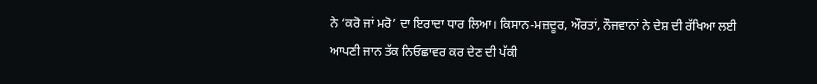ਨੇ ‘ਕਰੋ ਜਾਂ ਮਰੋ’ ਦਾ ਇਰਾਦਾ ਧਾਰ ਲਿਆ। ਕਿਸਾਨ-ਮਜ਼ਦੂਰ, ਔਰਤਾਂ, ਨੌਜਵਾਨਾਂ ਨੇ ਦੇਸ਼ ਦੀ ਰੱਖਿਆ ਲਈ ਆਪਣੀ ਜਾਨ ਤੱਕ ਨਿਓਛਾਵਰ ਕਰ ਦੇਣ ਦੀ ਪੱਕੀ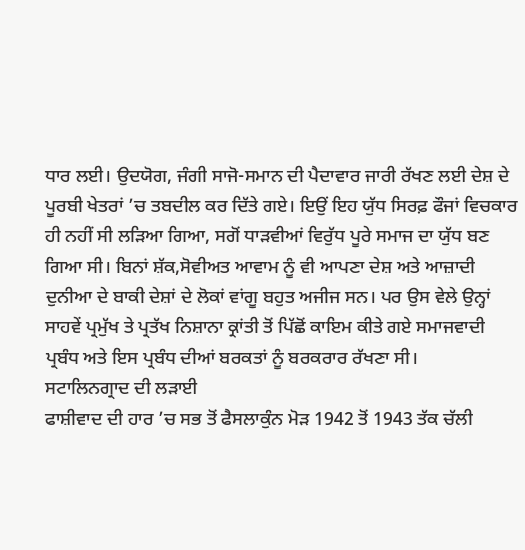ਧਾਰ ਲਈ। ਉਦਯੋਗ, ਜੰਗੀ ਸਾਜੋ-ਸਮਾਨ ਦੀ ਪੈਦਾਵਾਰ ਜਾਰੀ ਰੱਖਣ ਲਈ ਦੇਸ਼ ਦੇ ਪੂਰਬੀ ਖੇਤਰਾਂ ’ਚ ਤਬਦੀਲ ਕਰ ਦਿੱਤੇ ਗਏ। ਇਉਂ ਇਹ ਯੁੱਧ ਸਿਰਫ਼ ਫੌਜਾਂ ਵਿਚਕਾਰ ਹੀ ਨਹੀਂ ਸੀ ਲੜਿਆ ਗਿਆ, ਸਗੋਂ ਧਾੜਵੀਆਂ ਵਿਰੁੱਧ ਪੂਰੇ ਸਮਾਜ ਦਾ ਯੁੱਧ ਬਣ ਗਿਆ ਸੀ। ਬਿਨਾਂ ਸ਼ੱਕ,ਸੋਵੀਅਤ ਆਵਾਮ ਨੂੰ ਵੀ ਆਪਣਾ ਦੇਸ਼ ਅਤੇ ਆਜ਼ਾਦੀ ਦੁਨੀਆ ਦੇ ਬਾਕੀ ਦੇਸ਼ਾਂ ਦੇ ਲੋਕਾਂ ਵਾਂਗੂ ਬਹੁਤ ਅਜੀਜ ਸਨ। ਪਰ ਉਸ ਵੇਲੇ ਉਨ੍ਹਾਂ ਸਾਹਵੇਂ ਪ੍ਰਮੁੱਖ ਤੇ ਪ੍ਰਤੱਖ ਨਿਸ਼ਾਨਾ ਕ੍ਰਾਂਤੀ ਤੋਂ ਪਿੱਛੋਂ ਕਾਇਮ ਕੀਤੇ ਗਏ ਸਮਾਜਵਾਦੀ ਪ੍ਰਬੰਧ ਅਤੇ ਇਸ ਪ੍ਰਬੰਧ ਦੀਆਂ ਬਰਕਤਾਂ ਨੂੰ ਬਰਕਰਾਰ ਰੱਖਣਾ ਸੀ।
ਸਟਾਲਿਨਗ੍ਰਾਦ ਦੀ ਲੜਾਈ
ਫਾਸ਼ੀਵਾਦ ਦੀ ਹਾਰ ’ਚ ਸਭ ਤੋਂ ਫੈਸਲਾਕੁੰਨ ਮੋੜ 1942 ਤੋਂ 1943 ਤੱਕ ਚੱਲੀ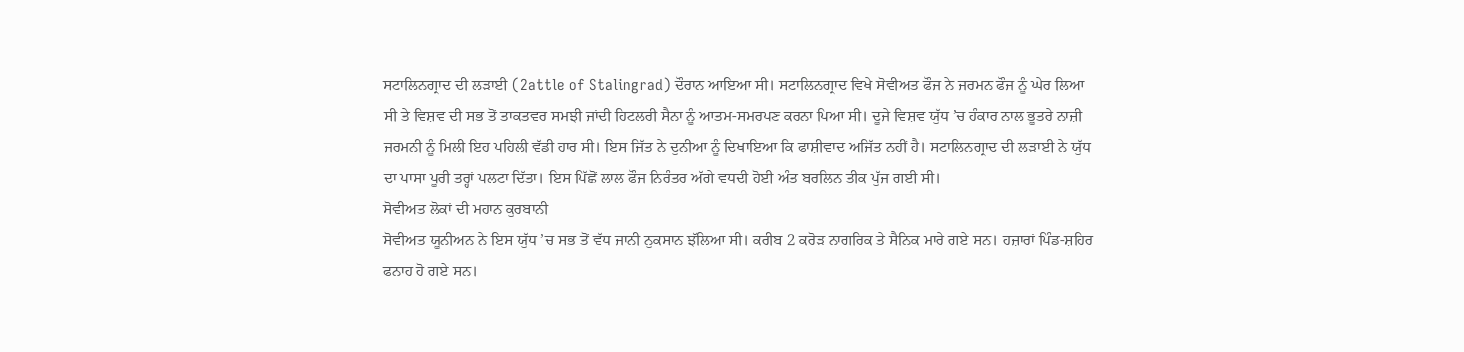ਸਟਾਲਿਨਗ੍ਰਾਦ ਦੀ ਲੜਾਈ (2attle of Stalingrad) ਦੌਰਾਨ ਆਇਆ ਸੀ। ਸਟਾਲਿਨਗ੍ਰਾਦ ਵਿਖੇ ਸੋਵੀਅਤ ਫੌਜ ਨੇ ਜਰਮਨ ਫੌਜ ਨੂੰ ਘੇਰ ਲਿਆ ਸੀ ਤੇ ਵਿਸ਼ਵ ਦੀ ਸਭ ਤੋਂ ਤਾਕਤਵਰ ਸਮਝੀ ਜਾਂਦੀ ਹਿਟਲਰੀ ਸੈਨਾ ਨੂੰ ਆਤਮ-ਸਮਰਪਣ ਕਰਨਾ ਪਿਆ ਸੀ। ਦੂਜੇ ਵਿਸ਼ਵ ਯੁੱਧ ’ਚ ਹੰਕਾਰ ਨਾਲ ਭੂਤਰੇ ਨਾਜ਼ੀ ਜਰਮਨੀ ਨੂੰ ਮਿਲੀ ਇਹ ਪਹਿਲੀ ਵੱਡੀ ਹਾਰ ਸੀ। ਇਸ ਜਿੱਤ ਨੇ ਦੁਨੀਆ ਨੂੰ ਦਿਖਾਇਆ ਕਿ ਫਾਸ਼ੀਵਾਦ ਅਜਿੱਤ ਨਹੀਂ ਹੈ। ਸਟਾਲਿਨਗ੍ਰਾਦ ਦੀ ਲੜਾਈ ਨੇ ਯੁੱਧ ਦਾ ਪਾਸਾ ਪੂਰੀ ਤਰ੍ਹਾਂ ਪਲਟਾ ਦਿੱਤਾ। ਇਸ ਪਿੱਛੋਂ ਲਾਲ ਫੌਜ ਨਿਰੰਤਰ ਅੱਗੇ ਵਧਦੀ ਹੋਈ ਅੰਤ ਬਰਲਿਨ ਤੀਕ ਪੁੱਜ ਗਈ ਸੀ।
ਸੋਵੀਅਤ ਲੋਕਾਂ ਦੀ ਮਹਾਨ ਕੁਰਬਾਨੀ
ਸੋਵੀਅਤ ਯੂਨੀਅਨ ਨੇ ਇਸ ਯੁੱਧ ’ਚ ਸਭ ਤੋਂ ਵੱਧ ਜਾਨੀ ਨੁਕਸਾਨ ਝੱਲਿਆ ਸੀ। ਕਰੀਬ 2 ਕਰੋੜ ਨਾਗਰਿਕ ਤੇ ਸੈਨਿਕ ਮਾਰੇ ਗਏ ਸਨ। ਹਜ਼ਾਰਾਂ ਪਿੰਡ-ਸ਼ਹਿਰ ਫਨਾਹ ਹੋ ਗਏ ਸਨ।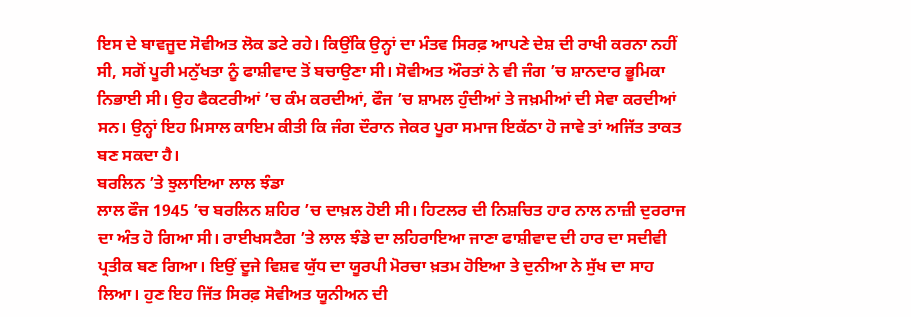ਇਸ ਦੇ ਬਾਵਜੂਦ ਸੋਵੀਅਤ ਲੋਕ ਡਟੇ ਰਹੇ। ਕਿਉਂਕਿ ਉਨ੍ਹਾਂ ਦਾ ਮੰਤਵ ਸਿਰਫ਼ ਆਪਣੇ ਦੇਸ਼ ਦੀ ਰਾਖੀ ਕਰਨਾ ਨਹੀਂ ਸੀ, ਸਗੋਂ ਪੂਰੀ ਮਨੁੱਖਤਾ ਨੂੰ ਫਾਸ਼ੀਵਾਦ ਤੋਂ ਬਚਾਉਣਾ ਸੀ। ਸੋਵੀਅਤ ਔਰਤਾਂ ਨੇ ਵੀ ਜੰਗ ’ਚ ਸ਼ਾਨਦਾਰ ਭੂਮਿਕਾ ਨਿਭਾਈ ਸੀ। ਉਹ ਫੈਕਟਰੀਆਂ ’ਚ ਕੰਮ ਕਰਦੀਆਂ, ਫੌਜ ’ਚ ਸ਼ਾਮਲ ਹੁੰਦੀਆਂ ਤੇ ਜਖ਼ਮੀਆਂ ਦੀ ਸੇਵਾ ਕਰਦੀਆਂ ਸਨ। ਉਨ੍ਹਾਂ ਇਹ ਮਿਸਾਲ ਕਾਇਮ ਕੀਤੀ ਕਿ ਜੰਗ ਦੌਰਾਨ ਜੇਕਰ ਪੂਰਾ ਸਮਾਜ ਇਕੱਠਾ ਹੋ ਜਾਵੇ ਤਾਂ ਅਜਿੱਤ ਤਾਕਤ ਬਣ ਸਕਦਾ ਹੈ।
ਬਰਲਿਨ ’ਤੇ ਝੁਲਾਇਆ ਲਾਲ ਝੰਡਾ
ਲਾਲ ਫੌਜ 1945 ’ਚ ਬਰਲਿਨ ਸ਼ਹਿਰ ’ਚ ਦਾਖ਼ਲ ਹੋਈ ਸੀ। ਹਿਟਲਰ ਦੀ ਨਿਸ਼ਚਿਤ ਹਾਰ ਨਾਲ ਨਾਜ਼ੀ ਦੁਰਰਾਜ ਦਾ ਅੰਤ ਹੋ ਗਿਆ ਸੀ। ਰਾਈਖਸਟੈਗ ’ਤੇ ਲਾਲ ਝੰਡੇ ਦਾ ਲਹਿਰਾਇਆ ਜਾਣਾ ਫਾਸ਼ੀਵਾਦ ਦੀ ਹਾਰ ਦਾ ਸਦੀਵੀ ਪ੍ਰਤੀਕ ਬਣ ਗਿਆ। ਇਉਂ ਦੂਜੇ ਵਿਸ਼ਵ ਯੁੱਧ ਦਾ ਯੂਰਪੀ ਮੋਰਚਾ ਖ਼ਤਮ ਹੋਇਆ ਤੇ ਦੁਨੀਆ ਨੇ ਸੁੱਖ ਦਾ ਸਾਹ ਲਿਆ। ਹੁਣ ਇਹ ਜਿੱਤ ਸਿਰਫ਼ ਸੋਵੀਅਤ ਯੂਨੀਅਨ ਦੀ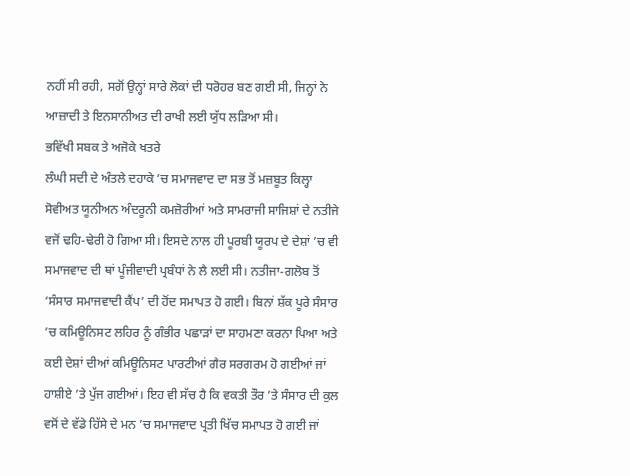ਨਹੀਂ ਸੀ ਰਹੀ, ਸਗੋਂ ਉਨ੍ਹਾਂ ਸਾਰੇ ਲੋਕਾਂ ਦੀ ਧਰੋਹਰ ਬਣ ਗਈ ਸੀ, ਜਿਨ੍ਹਾਂ ਨੇ ਆਜ਼ਾਦੀ ਤੇ ਇਨਸਾਨੀਅਤ ਦੀ ਰਾਖੀ ਲਈ ਯੁੱਧ ਲੜਿਆ ਸੀ।
ਭਵਿੱਖੀ ਸਬਕ ਤੇ ਅਜੋਕੇ ਖਤਰੇ
ਲੰਘੀ ਸਦੀ ਦੇ ਅੰਤਲੇ ਦਹਾਕੇ ’ਚ ਸਮਾਜਵਾਦ ਦਾ ਸਭ ਤੋਂ ਮਜ਼ਬੂਤ ਕਿਲ੍ਹਾ ਸੋਵੀਅਤ ਯੂਨੀਅਨ ਅੰਦਰੂਨੀ ਕਮਜ਼ੋਰੀਆਂ ਅਤੇ ਸਾਮਰਾਜੀ ਸਾਜਿਸ਼ਾਂ ਦੇ ਨਤੀਜੇ ਵਜੋਂ ਢਹਿ-ਢੇਰੀ ਹੋ ਗਿਆ ਸੀ। ਇਸਦੇ ਨਾਲ ਹੀ ਪੂਰਬੀ ਯੂਰਪ ਦੇ ਦੇਸ਼ਾਂ ’ਚ ਵੀ ਸਮਾਜਵਾਦ ਦੀ ਥਾਂ ਪੂੰਜੀਵਾਦੀ ਪ੍ਰਬੰਧਾਂ ਨੇ ਲੈ ਲਈ ਸੀ। ਨਤੀਜਾ-ਗਲੋਬ ਤੋਂ ‘ਸੰਸਾਰ ਸਮਾਜਵਾਦੀ ਕੈਂਪ’ ਦੀ ਹੋਂਦ ਸਮਾਪਤ ਹੋ ਗਈ। ਬਿਨਾਂ ਸ਼ੱਕ ਪੂਰੇ ਸੰਸਾਰ ’ਚ ਕਮਿਊਨਿਸਟ ਲਹਿਰ ਨੂੰ ਗੰਭੀਰ ਪਛਾੜਾਂ ਦਾ ਸਾਹਮਣਾ ਕਰਨਾ ਪਿਆ ਅਤੇ ਕਈ ਦੇਸ਼ਾਂ ਦੀਆਂ ਕਮਿਊਨਿਸਟ ਪਾਰਟੀਆਂ ਗੈਰ ਸਰਗਰਮ ਹੋ ਗਈਆਂ ਜਾਂ ਹਾਸ਼ੀਏ ’ਤੇ ਪੁੱਜ ਗਈਆਂ। ਇਹ ਵੀ ਸੱਚ ਹੈ ਕਿ ਵਕਤੀ ਤੌਰ ’ਤੇ ਸੰਸਾਰ ਦੀ ਕੁਲ ਵਸੋਂ ਦੇ ਵੱਡੇ ਹਿੱਸੇ ਦੇ ਮਨ ’ਚ ਸਮਾਜਵਾਦ ਪ੍ਰਤੀ ਖਿੱਚ ਸਮਾਪਤ ਹੋ ਗਈ ਜਾਂ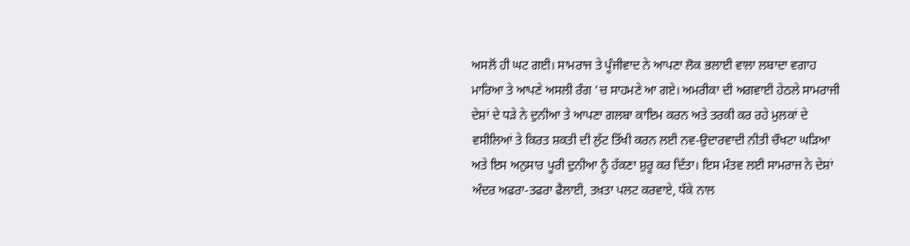ਅਸਲੋਂ ਹੀ ਘਟ ਗਈ। ਸਾਮਰਾਜ ਤੇ ਪੂੰਜੀਵਾਦ ਨੇ ਆਪਣਾ ਲੋਕ ਭਲਾਈ ਵਾਲਾ ਲਬਾਦਾ ਵਗਾਹ ਮਾਰਿਆ ਤੇ ਆਪਣੇ ਅਸਲੀ ਰੰਗ ’ਚ ਸਾਹਮਣੇ ਆ ਗਏ। ਅਮਰੀਕਾ ਦੀ ਅਗਵਾਈ ਹੇਠਲੇ ਸਾਮਰਾਜੀ ਦੇਸ਼ਾਂ ਦੇ ਧੜੇ ਨੇ ਦੁਨੀਆ ਤੇ ਆਪਣਾ ਗਲਬਾ ਕਾਇਮ ਕਰਨ ਅਤੇ ਤਰਕੀ ਕਰ ਰਹੇ ਮੁਲਕਾਂ ਦੇ ਵਸੀਲਿਆਂ ਤੇ ਕਿਰਤ ਸ਼ਕਤੀ ਦੀ ਲੁੱਟ ਤਿੱਖੀ ਕਰਨ ਲਈ ਨਵ-ਉਦਾਰਵਾਦੀ ਨੀਤੀ ਚੌਖਟਾ ਘੜਿਆ ਅਤੇ ਇਸ ਅਨੁਸਾਰ ਪੂਰੀ ਦੁਨੀਆ ਨੂੰ ਹੱਕਣਾ ਸ਼ੁਰੂ ਕਰ ਦਿੱਤਾ। ਇਸ ਮੰਤਵ ਲਈ ਸਾਮਰਾਜ ਨੇ ਦੇਸ਼ਾਂ ਅੰਦਰ ਅਫਰਾ-ਤਫਰਾ ਫੈਲਾਈ, ਤਖ਼ਤਾ ਪਲਟ ਕਰਵਾਏ, ਧੱਕੇ ਨਾਲ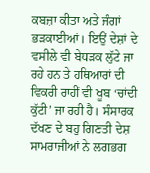ਕਬਜ਼ਾ ਕੀਤਾ ਅਤੇ ਜੰਗਾਂ ਭੜਕਾਈਆਂ। ਇਉਂ ਦੇਸ਼ਾਂ ਦੇ ਵਸੀਲੇ ਵੀ ਬੇਧੜਕ ਲੁੱਟੇ ਜਾ ਰਹੇ ਹਨ ਤੇ ਹਥਿਆਰਾਂ ਦੀ ਵਿਕਰੀ ਰਾਹੀਂ ਵੀ ਖੂਬ ‘ਚਾਂਦੀ ਕੁੱਟੀ’ ਜਾ ਰਹੀ ਹੈ। ਸੰਸਾਰਕ ਦੱਖਣ ਦੇ ਬਹੁ ਗਿਣਤੀ ਦੇਸ਼ ਸਾਮਰਾਜੀਆਂ ਨੇ ਲਗਭਗ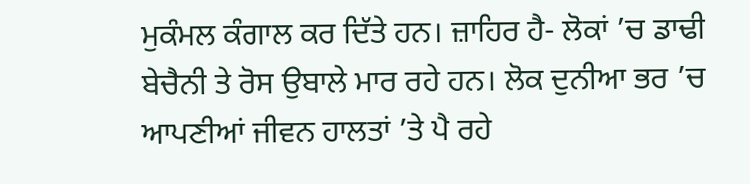ਮੁਕੰਮਲ ਕੰਗਾਲ ਕਰ ਦਿੱਤੇ ਹਨ। ਜ਼ਾਹਿਰ ਹੈ- ਲੋਕਾਂ ’ਚ ਡਾਢੀ ਬੇਚੈਨੀ ਤੇ ਰੋਸ ਉਬਾਲੇ ਮਾਰ ਰਹੇ ਹਨ। ਲੋਕ ਦੁਨੀਆ ਭਰ ’ਚ ਆਪਣੀਆਂ ਜੀਵਨ ਹਾਲਤਾਂ ’ਤੇ ਪੈ ਰਹੇ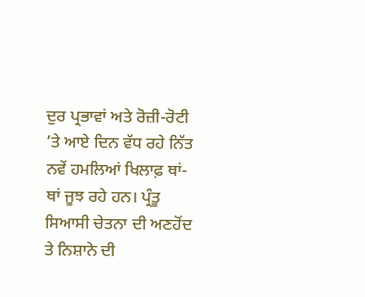ਦੁਰ ਪ੍ਰਭਾਵਾਂ ਅਤੇ ਰੋਜ਼ੀ-ਰੋਟੀ ’ਤੇ ਆਏ ਦਿਨ ਵੱਧ ਰਹੇ ਨਿੱਤ ਨਵੇਂ ਹਮਲਿਆਂ ਖਿਲਾਫ਼ ਥਾਂ-ਥਾਂ ਜੂਝ ਰਹੇ ਹਨ। ਪ੍ਰੰਤੂ ਸਿਆਸੀ ਚੇਤਨਾ ਦੀ ਅਣਹੋਂਦ ਤੇ ਨਿਸ਼ਾਨੇ ਦੀ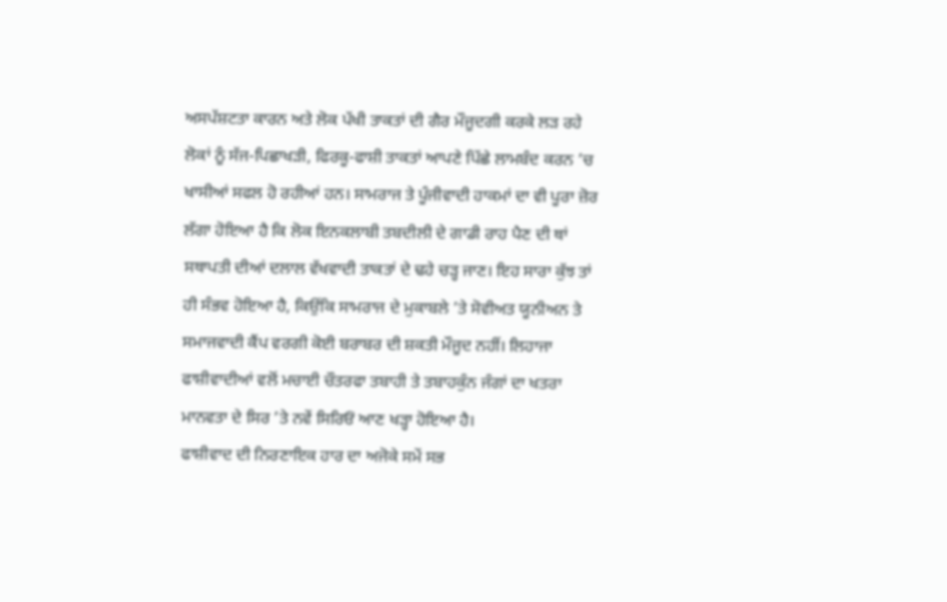ਅਸਪੱਸ਼ਟਤਾ ਕਾਰਨ ਅਤੇ ਲੋਕ ਪੱਖੀ ਤਾਕਤਾਂ ਦੀ ਗੈਰ ਮੌਜੂਦਗੀ ਕਰਕੇ ਲੜ ਰਹੇ ਲੋਕਾਂ ਨੂੰ ਸੱਜ-ਪਿਛਾਖੜੀ, ਫਿਰਕੂ-ਫਾਸ਼ੀ ਤਾਕਤਾਂ ਆਪਣੇ ਪਿੱਛੇ ਲਾਮਬੰਦ ਕਰਨ ’ਚ ਖਾਸੀਆਂ ਸਫਲ ਹੋ ਰਹੀਆਂ ਹਨ। ਸਾਮਰਾਜ ਤੇ ਪੂੰਜੀਵਾਦੀ ਹਾਕਮਾਂ ਦਾ ਵੀ ਪੂਰਾ ਜ਼ੋਰ ਲੱਗਾ ਹੋਇਆ ਹੈ ਕਿ ਲੋਕ ਇਨਕਲਾਬੀ ਤਬਦੀਲੀ ਦੇ ਗਾਡੀ ਰਾਹ ਪੈਣ ਦੀ ਥਾਂ ਸਥਾਪਤੀ ਦੀਆਂ ਦਲਾਲ ਵੱਖਵਾਦੀ ਤਾਕਤਾਂ ਦੇ ਢਹੇ ਚੜ੍ਹ ਜਾਣ। ਇਹ ਸਾਰਾ ਕੁੱਝ ਤਾਂ ਹੀ ਸੰਭਵ ਹੋਇਆ ਹੈ, ਕਿਉਂਕਿ ਸਾਮਰਾਜ ਦੇ ਮੁਕਾਬਲੇ ’ਤੇ ਸੋਵੀਅਤ ਯੂਨੀਅਨ ਤੇ ਸਮਾਜਵਾਦੀ ਕੈਂਪ ਵਰਗੀ ਕੋਈ ਬਰਾਬਰ ਦੀ ਸ਼ਕਤੀ ਮੌਜੂਦ ਨਹੀਂ। ਲਿਹਾਜਾ ਫਾਸ਼ੀਵਾਦੀਆਂ ਵਲੋਂ ਮਚਾਈ ਚੌਤਰਫਾ ਤਬਾਹੀ ਤੇ ਤਬਾਹਕੁੰਨ ਜੰਗਾਂ ਦਾ ਖਤਰਾ ਮਾਨਵਤਾ ਦੇ ਸਿਰ ’ਤੇ ਨਵੇਂ ਸਿਰਿਓਂ ਆਣ ਖੜ੍ਹਾ ਹੋਇਆ ਹੈ।
ਫਾਸ਼ੀਵਾਦ ਦੀ ਨਿਰਣਾਇਕ ਹਾਰ ਦਾ ਅਜੋਕੇ ਸਮੇਂ ਸਭ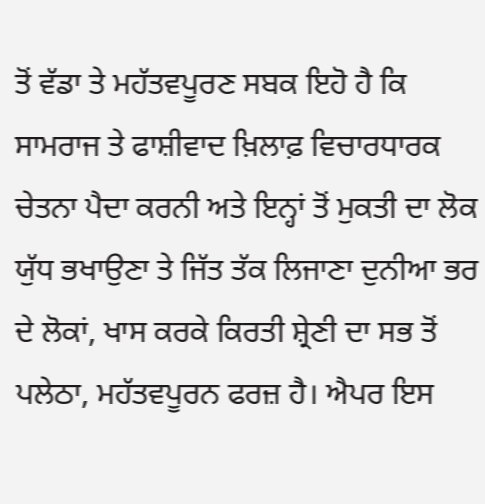ਤੋਂ ਵੱਡਾ ਤੇ ਮਹੱਤਵਪੂਰਣ ਸਬਕ ਇਹੋ ਹੈ ਕਿ ਸਾਮਰਾਜ ਤੇ ਫਾਸ਼ੀਵਾਦ ਖ਼ਿਲਾਫ਼ ਵਿਚਾਰਧਾਰਕ ਚੇਤਨਾ ਪੈਦਾ ਕਰਨੀ ਅਤੇ ਇਨ੍ਹਾਂ ਤੋਂ ਮੁਕਤੀ ਦਾ ਲੋਕ ਯੁੱਧ ਭਖਾਉਣਾ ਤੇ ਜਿੱਤ ਤੱਕ ਲਿਜਾਣਾ ਦੁਨੀਆ ਭਰ ਦੇ ਲੋਕਾਂ, ਖਾਸ ਕਰਕੇ ਕਿਰਤੀ ਸ਼੍ਰੇਣੀ ਦਾ ਸਭ ਤੋਂ ਪਲੇਠਾ, ਮਹੱਤਵਪੂਰਨ ਫਰਜ਼ ਹੈ। ਐਪਰ ਇਸ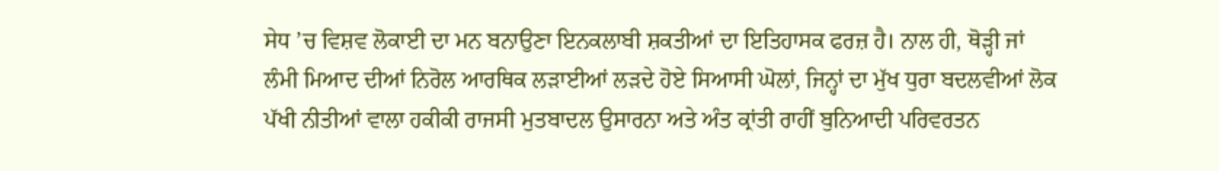ਸੇਧ ’ਚ ਵਿਸ਼ਵ ਲੋਕਾਈ ਦਾ ਮਨ ਬਨਾਉਣਾ ਇਨਕਲਾਬੀ ਸ਼ਕਤੀਆਂ ਦਾ ਇਤਿਹਾਸਕ ਫਰਜ਼ ਹੈ। ਨਾਲ ਹੀ, ਥੋੜ੍ਹੀ ਜਾਂ ਲੰਮੀ ਮਿਆਦ ਦੀਆਂ ਨਿਰੋਲ ਆਰਥਿਕ ਲੜਾਈਆਂ ਲੜਦੇ ਹੋਏ ਸਿਆਸੀ ਘੋਲਾਂ, ਜਿਨ੍ਹਾਂ ਦਾ ਮੁੱਖ ਧੁਰਾ ਬਦਲਵੀਆਂ ਲੋਕ ਪੱਖੀ ਨੀਤੀਆਂ ਵਾਲਾ ਹਕੀਕੀ ਰਾਜਸੀ ਮੁਤਬਾਦਲ ਉਸਾਰਨਾ ਅਤੇ ਅੰਤ ਕ੍ਰਾਂਤੀ ਰਾਹੀਂ ਬੁਨਿਆਦੀ ਪਰਿਵਰਤਨ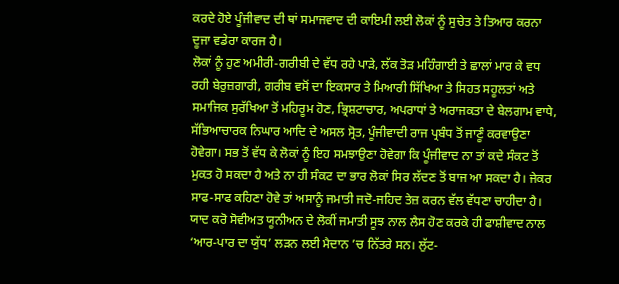ਕਰਦੇ ਹੋਏ ਪੂੰਜੀਵਾਦ ਦੀ ਥਾਂ ਸਮਾਜਵਾਦ ਦੀ ਕਾਇਮੀ ਲਈ ਲੋਕਾਂ ਨੂੰ ਸੁਚੇਤ ਤੇ ਤਿਆਰ ਕਰਨਾ ਦੂਜਾ ਵਡੇਰਾ ਕਾਰਜ ਹੈ।
ਲੋਕਾਂ ਨੂੰ ਹੁਣ ਅਮੀਰੀ-ਗਰੀਬੀ ਦੇ ਵੱਧ ਰਹੇ ਪਾੜੇ, ਲੱਕ ਤੋੜ ਮਹਿੰਗਾਈ ਤੇ ਛਾਲਾਂ ਮਾਰ ਕੇ ਵਧ ਰਹੀ ਬੇਰੁਜ਼ਗਾਰੀ, ਗਰੀਬ ਵਸੋਂ ਦਾ ਇਕਸਾਰ ਤੇ ਮਿਆਰੀ ਸਿੱਖਿਆ ਤੇ ਸਿਹਤ ਸਹੂਲਤਾਂ ਅਤੇ ਸਮਾਜਿਕ ਸੁਰੱਖਿਆ ਤੋਂ ਮਹਿਰੂਮ ਹੋਣ, ਭ੍ਰਿਸ਼ਟਾਚਾਰ, ਅਪਰਾਧਾਂ ਤੇ ਅਰਾਜਕਤਾ ਦੇ ਬੇਲਗਾਮ ਵਾਧੇ, ਸੱਭਿਆਚਾਰਕ ਨਿਘਾਰ ਆਦਿ ਦੇ ਅਸਲ ਸ੍ਰੋਤ, ਪੂੰਜੀਵਾਦੀ ਰਾਜ ਪ੍ਰਬੰਧ ਤੋਂ ਜਾਣੂੰ ਕਰਵਾਉਣਾ ਹੋਵੇਗਾ। ਸਭ ਤੋਂ ਵੱਧ ਕੇ ਲੋਕਾਂ ਨੂੰ ਇਹ ਸਮਝਾਉਣਾ ਹੋਵੇਗਾ ਕਿ ਪੂੰਜੀਵਾਦ ਨਾ ਤਾਂ ਕਦੇ ਸੰਕਟ ਤੋਂ ਮੁਕਤ ਹੋ ਸਕਦਾ ਹੈ ਅਤੇ ਨਾ ਹੀ ਸੰਕਟ ਦਾ ਭਾਰ ਲੋਕਾਂ ਸਿਰ ਲੱਦਣ ਤੋਂ ਬਾਜ ਆ ਸਕਦਾ ਹੈ। ਜੇਕਰ ਸਾਫ-ਸਾਫ ਕਹਿਣਾ ਹੋਵੇ ਤਾਂ ਅਸਾਨੂੰ ਜਮਾਤੀ ਜਦੋ-ਜਹਿਦ ਤੇਜ਼ ਕਰਨ ਵੱਲ ਵੱਧਣਾ ਚਾਹੀਦਾ ਹੈ। ਯਾਦ ਕਰੋ ਸੋਵੀਅਤ ਯੂਨੀਅਨ ਦੇ ਲੋਕੀਂ ਜਮਾਤੀ ਸੂਝ ਨਾਲ ਲੈਸ ਹੋਣ ਕਰਕੇ ਹੀ ਫਾਸ਼ੀਵਾਦ ਨਾਲ ‘ਆਰ-ਪਾਰ ਦਾ ਯੁੱਧ’ ਲੜਨ ਲਈ ਮੈਦਾਨ ’ਚ ਨਿੱਤਰੇ ਸਨ। ਲੁੱਟ-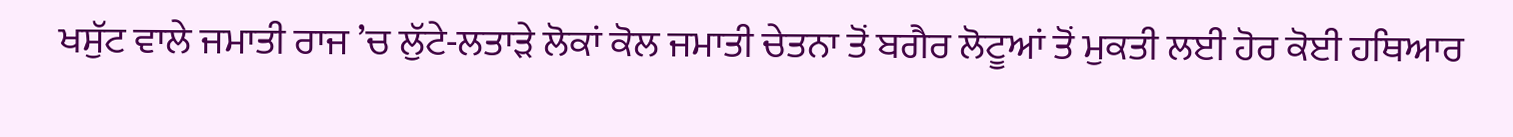ਖਸੁੱਟ ਵਾਲੇ ਜਮਾਤੀ ਰਾਜ ’ਚ ਲੁੱਟੇ-ਲਤਾੜੇ ਲੋਕਾਂ ਕੋਲ ਜਮਾਤੀ ਚੇਤਨਾ ਤੋਂ ਬਗੈਰ ਲੋਟੂਆਂ ਤੋਂ ਮੁਕਤੀ ਲਈ ਹੋਰ ਕੋਈ ਹਥਿਆਰ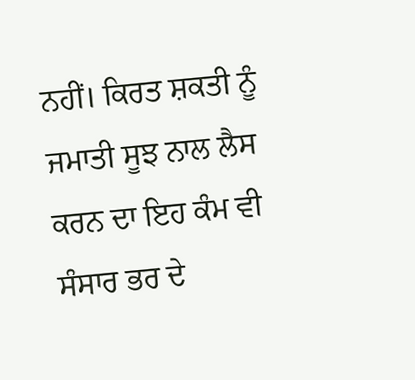ਨਹੀਂ। ਕਿਰਤ ਸ਼ਕਤੀ ਨੂੰ ਜਮਾਤੀ ਸੂਝ ਨਾਲ ਲੈਸ ਕਰਨ ਦਾ ਇਹ ਕੰਮ ਵੀ ਸੰਸਾਰ ਭਰ ਦੇ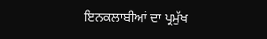ਇਨਕਲਾਬੀਆਂ ਦਾ ਪ੍ਰਮੁੱਖ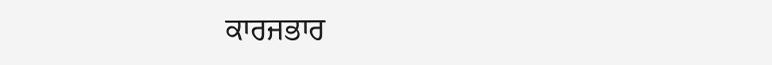ਕਾਰਜਭਾਰ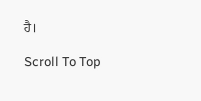ਹੈ।

Scroll To Top